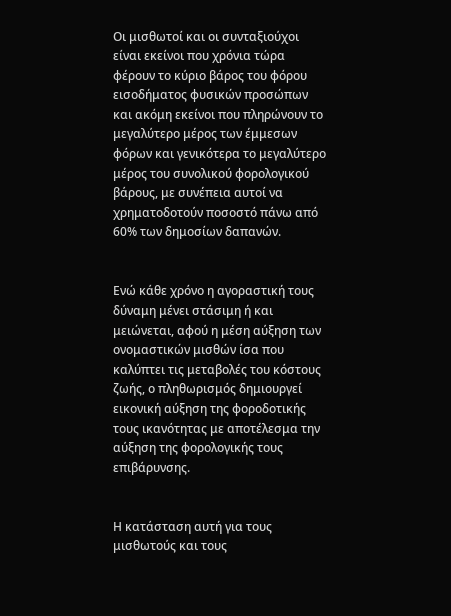Οι μισθωτοί και οι συνταξιούχοι είναι εκείνοι που χρόνια τώρα φέρουν το κύριο βάρος του φόρου εισοδήματος φυσικών προσώπων και ακόμη εκείνοι που πληρώνουν το μεγαλύτερο μέρος των έμμεσων φόρων και γενικότερα το μεγαλύτερο μέρος του συνολικού φορολογικού βάρους, με συνέπεια αυτοί να χρηματοδοτούν ποσοστό πάνω από 60% των δημοσίων δαπανών.


Ενώ κάθε χρόνο η αγοραστική τους δύναμη μένει στάσιμη ή και μειώνεται, αφού η μέση αύξηση των ονομαστικών μισθών ίσα που καλύπτει τις μεταβολές του κόστους ζωής, ο πληθωρισμός δημιουργεί εικονική αύξηση της φοροδοτικής τους ικανότητας με αποτέλεσμα την αύξηση της φορολογικής τους επιβάρυνσης.


Η κατάσταση αυτή για τους μισθωτούς και τους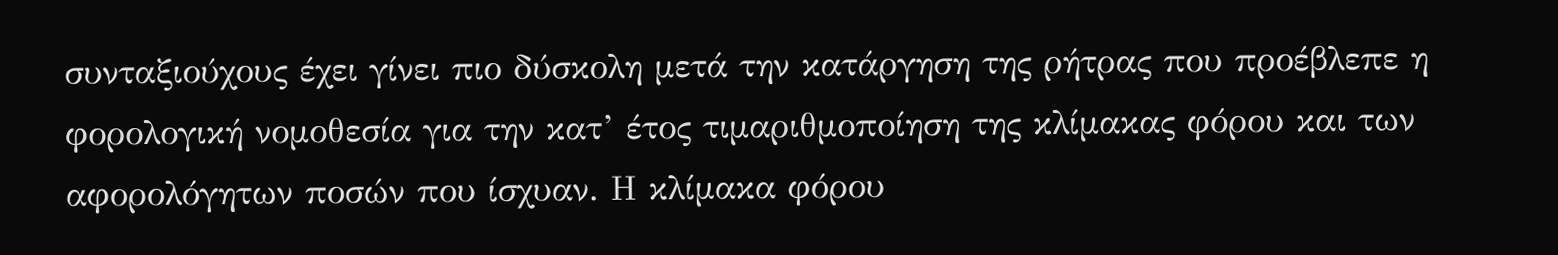συνταξιούχους έχει γίνει πιο δύσκολη μετά την κατάργηση της ρήτρας που προέβλεπε η φορολογική νομοθεσία για την κατ’ έτος τιμαριθμοποίηση της κλίμακας φόρου και των αφορολόγητων ποσών που ίσχυαν. Η κλίμακα φόρου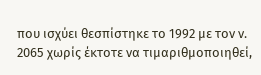που ισχύει θεσπίστηκε το 1992 με τον ν. 2065 χωρίς έκτοτε να τιμαριθμοποιηθεί,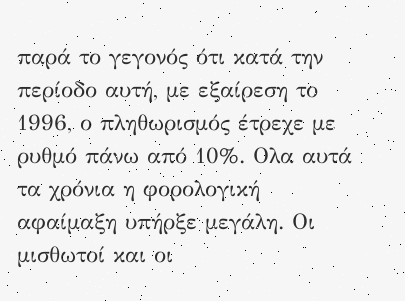παρά το γεγονός ότι κατά την περίοδο αυτή, με εξαίρεση το 1996, ο πληθωρισμός έτρεχε με ρυθμό πάνω από 10%. Ολα αυτά τα χρόνια η φορολογική αφαίμαξη υπήρξε μεγάλη. Οι μισθωτοί και οι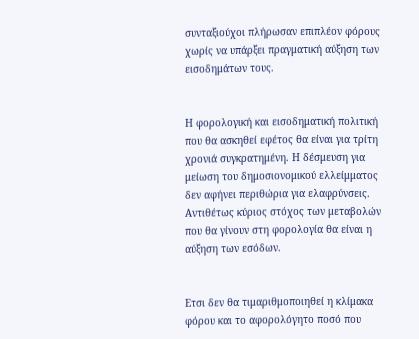συνταξιούχοι πλήρωσαν επιπλέον φόρους χωρίς να υπάρξει πραγματική αύξηση των εισοδημάτων τους.


Η φορολογική και εισοδηματική πολιτική που θα ασκηθεί εφέτος θα είναι για τρίτη χρονιά συγκρατημένη. Η δέσμευση για μείωση του δημοσιονομικού ελλείμματος δεν αφήνει περιθώρια για ελαφρύνσεις. Αντιθέτως κύριος στόχος των μεταβολών που θα γίνουν στη φορολογία θα είναι η αύξηση των εσόδων.


Ετσι δεν θα τιμαριθμοποιηθεί η κλίμακα φόρου και το αφορολόγητο ποσό που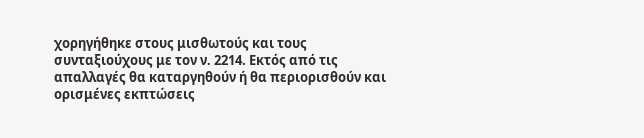χορηγήθηκε στους μισθωτούς και τους συνταξιούχους με τον ν. 2214. Εκτός από τις απαλλαγές θα καταργηθούν ή θα περιορισθούν και ορισμένες εκπτώσεις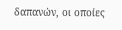δαπανών, οι οποίες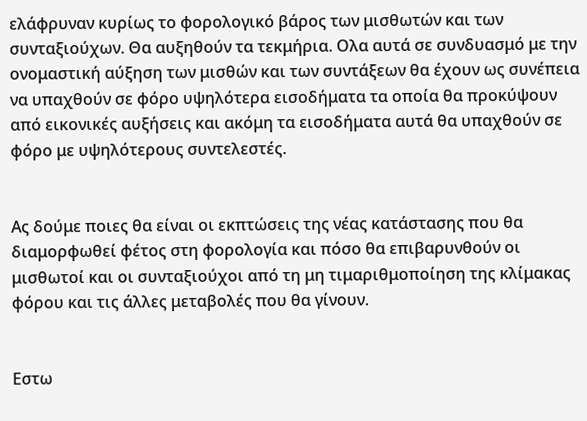ελάφρυναν κυρίως το φορολογικό βάρος των μισθωτών και των συνταξιούχων. Θα αυξηθούν τα τεκμήρια. Ολα αυτά σε συνδυασμό με την ονομαστική αύξηση των μισθών και των συντάξεων θα έχουν ως συνέπεια να υπαχθούν σε φόρο υψηλότερα εισοδήματα τα οποία θα προκύψουν από εικονικές αυξήσεις και ακόμη τα εισοδήματα αυτά θα υπαχθούν σε φόρο με υψηλότερους συντελεστές.


Ας δούμε ποιες θα είναι οι εκπτώσεις της νέας κατάστασης που θα διαμορφωθεί φέτος στη φορολογία και πόσο θα επιβαρυνθούν οι μισθωτοί και οι συνταξιούχοι από τη μη τιμαριθμοποίηση της κλίμακας φόρου και τις άλλες μεταβολές που θα γίνουν.


Εστω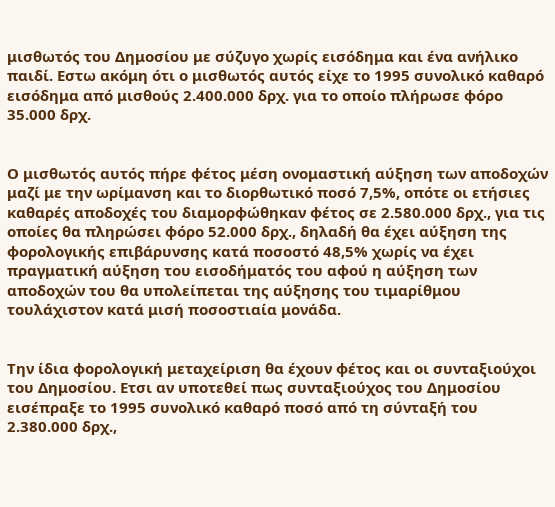μισθωτός του Δημοσίου με σύζυγο χωρίς εισόδημα και ένα ανήλικο παιδί. Εστω ακόμη ότι ο μισθωτός αυτός είχε το 1995 συνολικό καθαρό εισόδημα από μισθούς 2.400.000 δρχ. για το οποίο πλήρωσε φόρο 35.000 δρχ.


Ο μισθωτός αυτός πήρε φέτος μέση ονομαστική αύξηση των αποδοχών μαζί με την ωρίμανση και το διορθωτικό ποσό 7,5%, οπότε οι ετήσιες καθαρές αποδοχές του διαμορφώθηκαν φέτος σε 2.580.000 δρχ., για τις οποίες θα πληρώσει φόρο 52.000 δρχ., δηλαδή θα έχει αύξηση της φορολογικής επιβάρυνσης κατά ποσοστό 48,5% χωρίς να έχει πραγματική αύξηση του εισοδήματός του αφού η αύξηση των αποδοχών του θα υπολείπεται της αύξησης του τιμαρίθμου τουλάχιστον κατά μισή ποσοστιαία μονάδα.


Την ίδια φορολογική μεταχείριση θα έχουν φέτος και οι συνταξιούχοι του Δημοσίου. Ετσι αν υποτεθεί πως συνταξιούχος του Δημοσίου εισέπραξε το 1995 συνολικό καθαρό ποσό από τη σύνταξή του 2.380.000 δρχ.,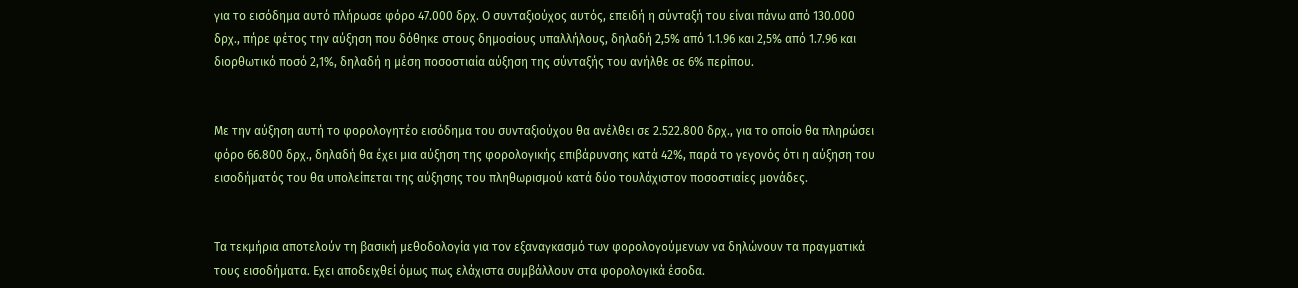για το εισόδημα αυτό πλήρωσε φόρο 47.000 δρχ. Ο συνταξιούχος αυτός, επειδή η σύνταξή του είναι πάνω από 130.000 δρχ., πήρε φέτος την αύξηση που δόθηκε στους δημοσίους υπαλλήλους, δηλαδή 2,5% από 1.1.96 και 2,5% από 1.7.96 και διορθωτικό ποσό 2,1%, δηλαδή η μέση ποσοστιαία αύξηση της σύνταξής του ανήλθε σε 6% περίπου.


Με την αύξηση αυτή το φορολογητέο εισόδημα του συνταξιούχου θα ανέλθει σε 2.522.800 δρχ., για το οποίο θα πληρώσει φόρο 66.800 δρχ., δηλαδή θα έχει μια αύξηση της φορολογικής επιβάρυνσης κατά 42%, παρά το γεγονός ότι η αύξηση του εισοδήματός του θα υπολείπεται της αύξησης του πληθωρισμού κατά δύο τουλάχιστον ποσοστιαίες μονάδες.


Τα τεκμήρια αποτελούν τη βασική μεθοδολογία για τον εξαναγκασμό των φορολογούμενων να δηλώνουν τα πραγματικά τους εισοδήματα. Εχει αποδειχθεί όμως πως ελάχιστα συμβάλλουν στα φορολογικά έσοδα.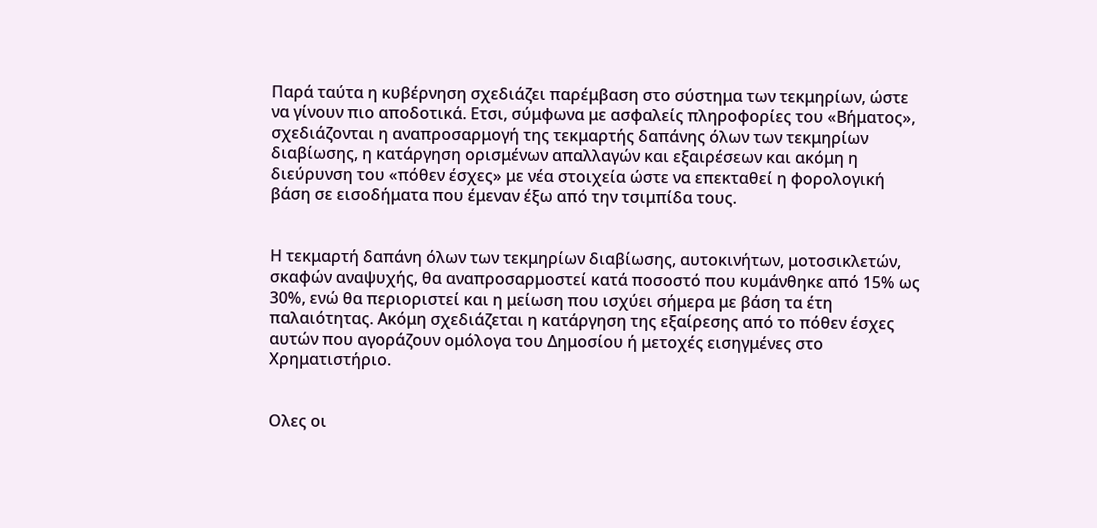Παρά ταύτα η κυβέρνηση σχεδιάζει παρέμβαση στο σύστημα των τεκμηρίων, ώστε να γίνουν πιο αποδοτικά. Ετσι, σύμφωνα με ασφαλείς πληροφορίες του «Βήματος», σχεδιάζονται η αναπροσαρμογή της τεκμαρτής δαπάνης όλων των τεκμηρίων διαβίωσης, η κατάργηση ορισμένων απαλλαγών και εξαιρέσεων και ακόμη η διεύρυνση του «πόθεν έσχες» με νέα στοιχεία ώστε να επεκταθεί η φορολογική βάση σε εισοδήματα που έμεναν έξω από την τσιμπίδα τους.


Η τεκμαρτή δαπάνη όλων των τεκμηρίων διαβίωσης, αυτοκινήτων, μοτοσικλετών, σκαφών αναψυχής, θα αναπροσαρμοστεί κατά ποσοστό που κυμάνθηκε από 15% ως 30%, ενώ θα περιοριστεί και η μείωση που ισχύει σήμερα με βάση τα έτη παλαιότητας. Ακόμη σχεδιάζεται η κατάργηση της εξαίρεσης από το πόθεν έσχες αυτών που αγοράζουν ομόλογα του Δημοσίου ή μετοχές εισηγμένες στο Χρηματιστήριο.


Ολες οι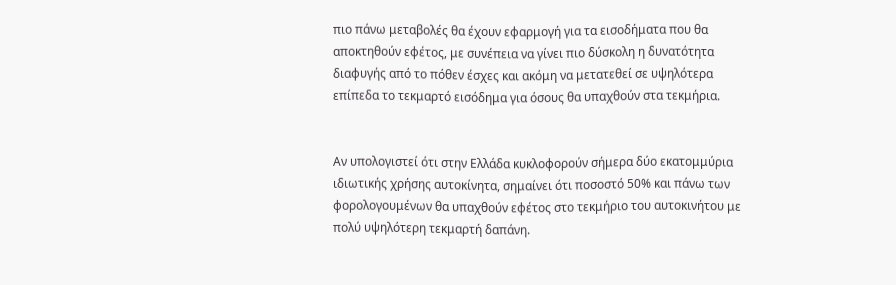πιο πάνω μεταβολές θα έχουν εφαρμογή για τα εισοδήματα που θα αποκτηθούν εφέτος, με συνέπεια να γίνει πιο δύσκολη η δυνατότητα διαφυγής από το πόθεν έσχες και ακόμη να μετατεθεί σε υψηλότερα επίπεδα το τεκμαρτό εισόδημα για όσους θα υπαχθούν στα τεκμήρια.


Αν υπολογιστεί ότι στην Ελλάδα κυκλοφορούν σήμερα δύο εκατομμύρια ιδιωτικής χρήσης αυτοκίνητα, σημαίνει ότι ποσοστό 50% και πάνω των φορολογουμένων θα υπαχθούν εφέτος στο τεκμήριο του αυτοκινήτου με πολύ υψηλότερη τεκμαρτή δαπάνη.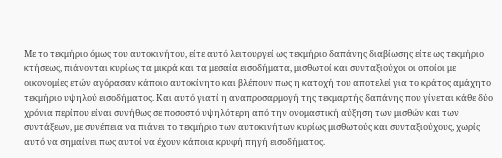Με το τεκμήριο όμως του αυτοκινήτου, είτε αυτό λειτουργεί ως τεκμήριο δαπάνης διαβίωσης είτε ως τεκμήριο κτήσεως, πιάνονται κυρίως τα μικρά και τα μεσαία εισοδήματα, μισθωτοί και συνταξιούχοι οι οποίοι με οικονομίες ετών αγόρασαν κάποιο αυτοκίνητο και βλέπουν πως η κατοχή του αποτελεί για το κράτος αμάχητο τεκμήριο υψηλού εισοδήματος. Και αυτό γιατί η αναπροσαρμογή της τεκμαρτής δαπάνης που γίνεται κάθε δύο χρόνια περίπου είναι συνήθως σε ποσοστό υψηλότερη από την ονομαστική αύξηση των μισθών και των συντάξεων, με συνέπεια να πιάνει το τεκμήριο των αυτοκινήτων κυρίως μισθωτούς και συνταξιούχους, χωρίς αυτό να σημαίνει πως αυτοί να έχουν κάποια κρυφή πηγή εισοδήματος.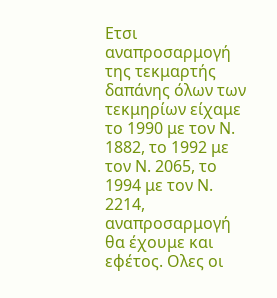Ετσι αναπροσαρμογή της τεκμαρτής δαπάνης όλων των τεκμηρίων είχαμε το 1990 με τον Ν. 1882, το 1992 με τον Ν. 2065, το 1994 με τον Ν. 2214, αναπροσαρμογή θα έχουμε και εφέτος. Ολες οι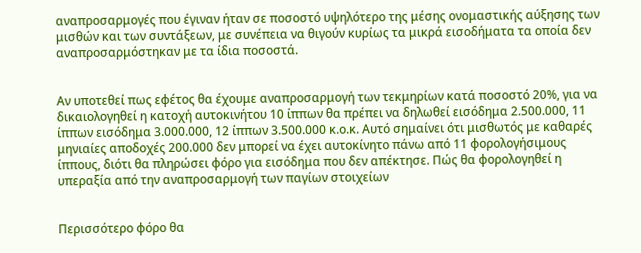αναπροσαρμογές που έγιναν ήταν σε ποσοστό υψηλότερο της μέσης ονομαστικής αύξησης των μισθών και των συντάξεων, με συνέπεια να θιγούν κυρίως τα μικρά εισοδήματα τα οποία δεν αναπροσαρμόστηκαν με τα ίδια ποσοστά.


Αν υποτεθεί πως εφέτος θα έχουμε αναπροσαρμογή των τεκμηρίων κατά ποσοστό 20%, για να δικαιολογηθεί η κατοχή αυτοκινήτου 10 ίππων θα πρέπει να δηλωθεί εισόδημα 2.500.000, 11 ίππων εισόδημα 3.000.000, 12 ίππων 3.500.000 κ.ο.κ. Αυτό σημαίνει ότι μισθωτός με καθαρές μηνιαίες αποδοχές 200.000 δεν μπορεί να έχει αυτοκίνητο πάνω από 11 φορολογήσιμους ίππους, διότι θα πληρώσει φόρο για εισόδημα που δεν απέκτησε. Πώς θα φορολογηθεί η υπεραξία από την αναπροσαρμογή των παγίων στοιχείων


Περισσότερο φόρο θα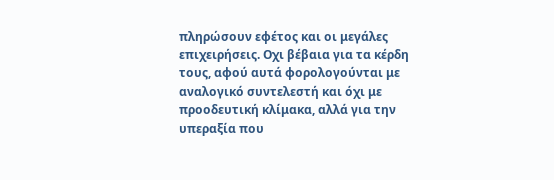πληρώσουν εφέτος και οι μεγάλες επιχειρήσεις. Οχι βέβαια για τα κέρδη τους, αφού αυτά φορολογούνται με αναλογικό συντελεστή και όχι με προοδευτική κλίμακα, αλλά για την υπεραξία που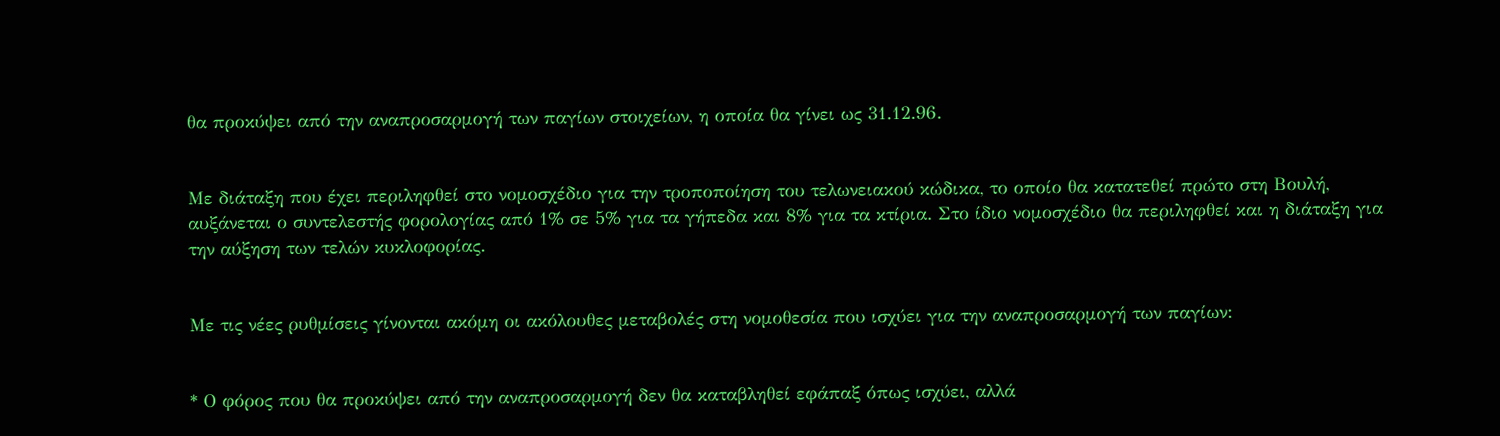θα προκύψει από την αναπροσαρμογή των παγίων στοιχείων, η οποία θα γίνει ως 31.12.96.


Με διάταξη που έχει περιληφθεί στο νομοσχέδιο για την τροποποίηση του τελωνειακού κώδικα, το οποίο θα κατατεθεί πρώτο στη Βουλή, αυξάνεται ο συντελεστής φορολογίας από 1% σε 5% για τα γήπεδα και 8% για τα κτίρια. Στο ίδιο νομοσχέδιο θα περιληφθεί και η διάταξη για την αύξηση των τελών κυκλοφορίας.


Με τις νέες ρυθμίσεις γίνονται ακόμη οι ακόλουθες μεταβολές στη νομοθεσία που ισχύει για την αναπροσαρμογή των παγίων:


* Ο φόρος που θα προκύψει από την αναπροσαρμογή δεν θα καταβληθεί εφάπαξ όπως ισχύει, αλλά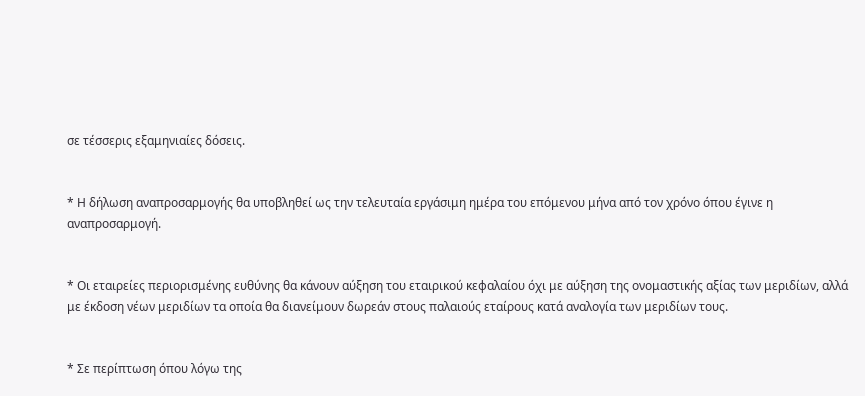σε τέσσερις εξαμηνιαίες δόσεις.


* Η δήλωση αναπροσαρμογής θα υποβληθεί ως την τελευταία εργάσιμη ημέρα του επόμενου μήνα από τον χρόνο όπου έγινε η αναπροσαρμογή.


* Οι εταιρείες περιορισμένης ευθύνης θα κάνουν αύξηση του εταιρικού κεφαλαίου όχι με αύξηση της ονομαστικής αξίας των μεριδίων, αλλά με έκδοση νέων μεριδίων τα οποία θα διανείμουν δωρεάν στους παλαιούς εταίρους κατά αναλογία των μεριδίων τους.


* Σε περίπτωση όπου λόγω της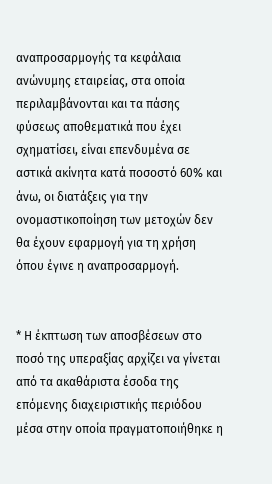αναπροσαρμογής τα κεφάλαια ανώνυμης εταιρείας, στα οποία περιλαμβάνονται και τα πάσης φύσεως αποθεματικά που έχει σχηματίσει, είναι επενδυμένα σε αστικά ακίνητα κατά ποσοστό 60% και άνω, οι διατάξεις για την ονομαστικοποίηση των μετοχών δεν θα έχουν εφαρμογή για τη χρήση όπου έγινε η αναπροσαρμογή.


* Η έκπτωση των αποσβέσεων στο ποσό της υπεραξίας αρχίζει να γίνεται από τα ακαθάριστα έσοδα της επόμενης διαχειριστικής περιόδου μέσα στην οποία πραγματοποιήθηκε η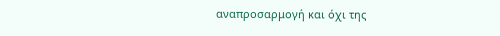αναπροσαρμογή και όχι της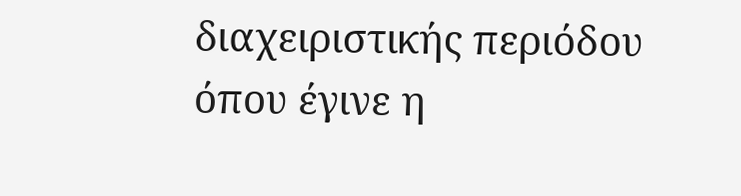διαχειριστικής περιόδου όπου έγινε η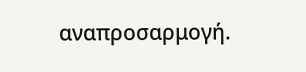αναπροσαρμογή.